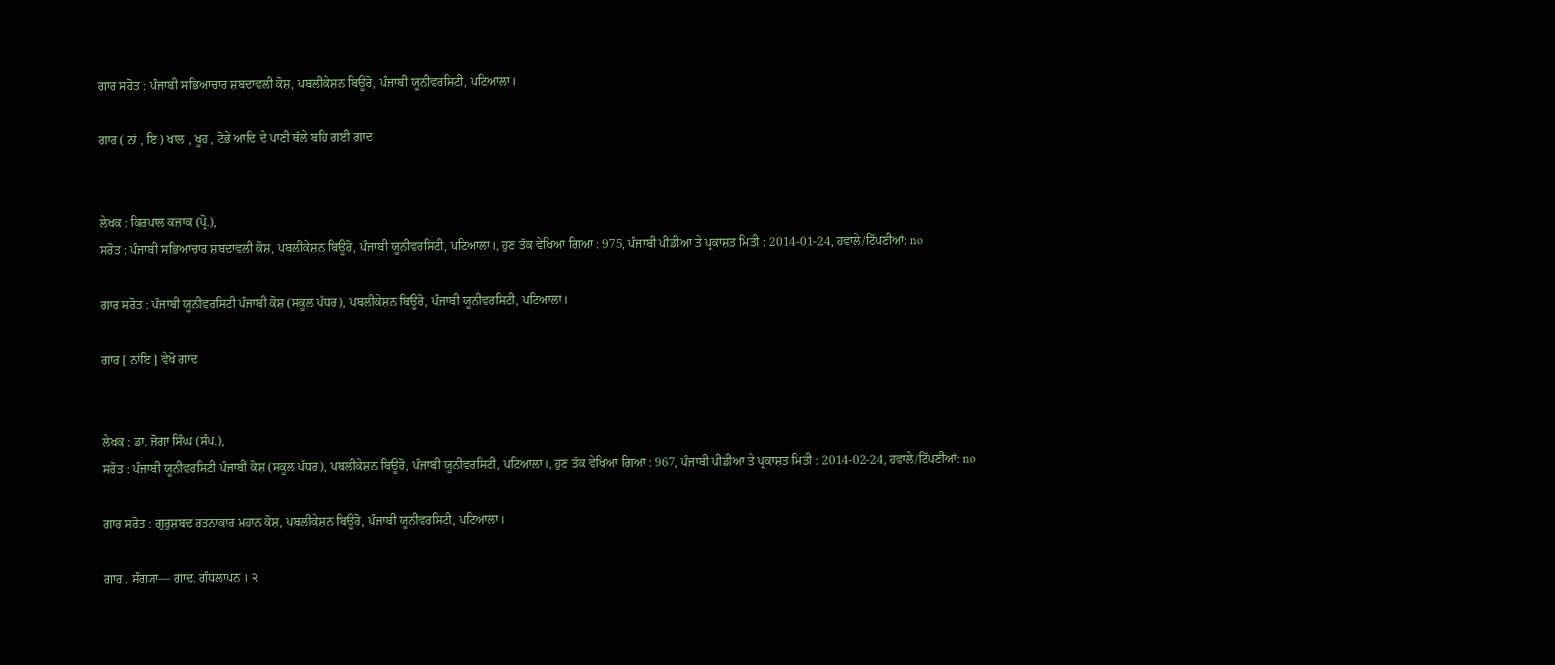ਗਾਰ ਸਰੋਤ : ਪੰਜਾਬੀ ਸਭਿਆਚਾਰ ਸ਼ਬਦਾਵਲੀ ਕੋਸ਼, ਪਬਲੀਕੇਸ਼ਨ ਬਿਊਰੋ, ਪੰਜਾਬੀ ਯੂਨੀਵਰਸਿਟੀ, ਪਟਿਆਲਾ।

ਗਾਰ ( ਨਾਂ , ਇ ) ਖਾਲ , ਖੂਹ , ਟੋਭੇ ਆਦਿ ਦੇ ਪਾਣੀ ਥੱਲੇ ਬਹਿ ਗਈ ਗਾਦ


ਲੇਖਕ : ਕਿਰਪਾਲ ਕਜ਼ਾਕ (ਪ੍ਰੋ.),
ਸਰੋਤ : ਪੰਜਾਬੀ ਸਭਿਆਚਾਰ ਸ਼ਬਦਾਵਲੀ ਕੋਸ਼, ਪਬਲੀਕੇਸ਼ਨ ਬਿਊਰੋ, ਪੰਜਾਬੀ ਯੂਨੀਵਰਸਿਟੀ, ਪਟਿਆਲਾ।, ਹੁਣ ਤੱਕ ਵੇਖਿਆ ਗਿਆ : 975, ਪੰਜਾਬੀ ਪੀਡੀਆ ਤੇ ਪ੍ਰਕਾਸ਼ਤ ਮਿਤੀ : 2014-01-24, ਹਵਾਲੇ/ਟਿੱਪਣੀਆਂ: no

ਗਾਰ ਸਰੋਤ : ਪੰਜਾਬੀ ਯੂਨੀਵਰਸਿਟੀ ਪੰਜਾਬੀ ਕੋਸ਼ (ਸਕੂਲ ਪੱਧਰ), ਪਬਲੀਕੇਸ਼ਨ ਬਿਊਰੋ, ਪੰਜਾਬੀ ਯੂਨੀਵਰਸਿਟੀ, ਪਟਿਆਲਾ।

ਗਾਰ [ ਨਾਂਇ ] ਵੇਖੋ ਗਾਦ


ਲੇਖਕ : ਡਾ. ਜੋਗਾ ਸਿੰਘ (ਸੰਪ.),
ਸਰੋਤ : ਪੰਜਾਬੀ ਯੂਨੀਵਰਸਿਟੀ ਪੰਜਾਬੀ ਕੋਸ਼ (ਸਕੂਲ ਪੱਧਰ), ਪਬਲੀਕੇਸ਼ਨ ਬਿਊਰੋ, ਪੰਜਾਬੀ ਯੂਨੀਵਰਸਿਟੀ, ਪਟਿਆਲਾ।, ਹੁਣ ਤੱਕ ਵੇਖਿਆ ਗਿਆ : 967, ਪੰਜਾਬੀ ਪੀਡੀਆ ਤੇ ਪ੍ਰਕਾਸ਼ਤ ਮਿਤੀ : 2014-02-24, ਹਵਾਲੇ/ਟਿੱਪਣੀਆਂ: no

ਗਾਰ ਸਰੋਤ : ਗੁਰੁਸ਼ਬਦ ਰਤਨਾਕਾਰ ਮਹਾਨ ਕੋਸ਼, ਪਬਲੀਕੇਸ਼ਨ ਬਿਊਰੋ, ਪੰਜਾਬੀ ਯੂਨੀਵਰਸਿਟੀ, ਪਟਿਆਲਾ।

ਗਾਰ . ਸੰਗ੍ਯਾ— ਗਾਦ. ਗੰਧਲਾਪਨ । ੨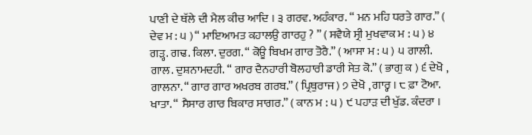ਪਾਣੀ ਦੇ ਥੱਲੇ ਦੀ ਮੈਲ ਕੀਚ ਆਦਿ । ੩ ਗਰਵ. ਅਹੰਕਾਰ. “ ਮਨ ਮਹਿ ਧਰਤੇ ਗਾਰ.” ( ਦੇਵ ਮ : ੫ ) “ ਮਾਇਆਮਤ ਕਹਾਲਉ ਗਾਰਹੁ ? ” ( ਸਵੈਯੇ ਸ੍ਰੀ ਮੁਖਵਾਕ ਮ : ੫ ) ੪ ਗੜ੍ਹ. ਗਢ. ਕਿਲਾ. ਦੁਰਗ. “ ਕੋਊ ਬਿਖਮ ਗਾਰ ਤੋਰੈ.” ( ਆਸਾ ਮ : ੫ ) ੫ ਗਾਲੀ. ਗਾਲ. ਦੁਸ਼ਨਾਮਦਹੀ. “ ਗਾਰ ਦੈਨਹਾਰੀ ਬੋਲਹਾਰੀ ਡਾਰੀ ਸੇਤ ਕੋ.” ( ਭਾਗੁ ਕ ) ੬ ਦੇਖੋ , ਗਾਲਨਾ. “ ਗਾਰ ਗਾਰ ਅਖਰਬ ਗਰਬ.” ( ਪ੍ਰਿਥੁਰਾਜ ) ੭ ਦੇਖੋ , ਗਾਰ੍ਹ । ੮ ਫ਼ਾ ਟੋਆ. ਖਾਤਾ. “ ਸੈਸਾਰ ਗਾਰ ਬਿਕਾਰ ਸਾਗਰ.” ( ਕਾਨ ਮ : ੫ ) ੯ ਪਹਾੜ ਦੀ ਖੁੱਡ. ਕੰਦਰਾ ।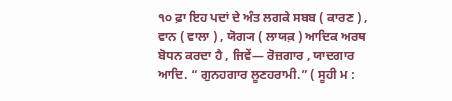੧੦ ਫ਼ਾ ਇਹ ਪਦਾਂ ਦੇ ਅੰਤ ਲਗਕੇ ਸਬਬ ( ਕਾਰਣ ) , ਵਾਨ ( ਵਾਲਾ ) , ਯੋਗ੍ਯ ( ਲਾਯਕ਼ ) ਆਦਿਕ ਅਰਥ ਬੋਧਨ ਕਰਦਾ ਹੈ , ਜਿਵੇਂ— ਰੋਜ਼ਗਾਰ , ਯਾਦਗਾਰ ਆਦਿ. “ ਗੁਨਹਗਾਰ ਲੂਣਹਰਾਮੀ.” ( ਸੂਹੀ ਮ :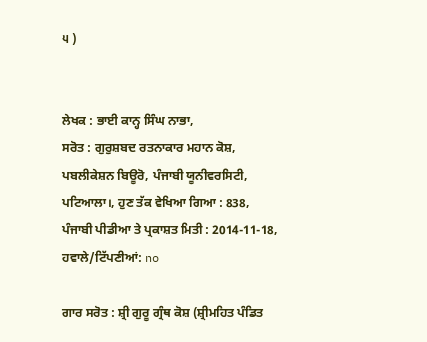੫ )


ਲੇਖਕ : ਭਾਈ ਕਾਨ੍ਹ ਸਿੰਘ ਨਾਭਾ,
ਸਰੋਤ : ਗੁਰੁਸ਼ਬਦ ਰਤਨਾਕਾਰ ਮਹਾਨ ਕੋਸ਼, ਪਬਲੀਕੇਸ਼ਨ ਬਿਊਰੋ, ਪੰਜਾਬੀ ਯੂਨੀਵਰਸਿਟੀ, ਪਟਿਆਲਾ।, ਹੁਣ ਤੱਕ ਵੇਖਿਆ ਗਿਆ : 838, ਪੰਜਾਬੀ ਪੀਡੀਆ ਤੇ ਪ੍ਰਕਾਸ਼ਤ ਮਿਤੀ : 2014-11-18, ਹਵਾਲੇ/ਟਿੱਪਣੀਆਂ: no

ਗਾਰ ਸਰੋਤ : ਸ਼੍ਰੀ ਗੁਰੂ ਗ੍ਰੰਥ ਕੋਸ਼ (ਸ਼੍ਰੀਮਹਿਤ ਪੰਡਿਤ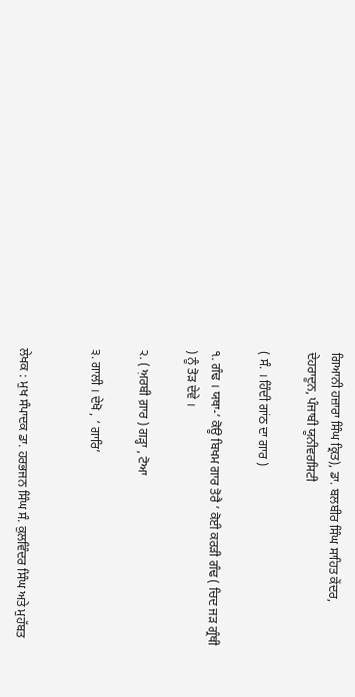ਗਿਆਨੀ ਹਜ਼ਾਰਾ ਸਿੰਘ ਕ੍ਰਿਤ), ਡਾ. ਬਲਬੀਰ ਸਿੰਘ ਸਾਹਿਤ ਕੇਂਦਰ, ਦੇਹਰਾਦੂਨ, ਪੰਜਾਬੀ ਯੂਨੀਵਰਸਿਟੀ

( ਸੰ. । ਹਿੰਦੀ ਗਾਂਠ ਦਾ ਗਾਰ )

੧. ਗੰਢ । ਯਥਾ-‘ ਕੋਊ ਬਿਖਮ ਗਾਰ ਤੋਰੈ ’ ਕੋਈ ਕਰੜੀ ਗੰਢ ( ਚਿਦ ਜੜ ਗ੍ਰੰਥੀ ) ਨੂੰ ਤੋੜ ਦੇਵੇ ।

੨. ( ਅ਼ਰਬੀ ਗ਼ਾਰ ) ਗੜ੍ਹਾ , ਟੋਆ

੩. ਗਾਲੀ । ਦੇਖੋ , ‘ ਗਾਰਿ’


ਲੇਖਕ : ਮੁਖ ਸੰਪਾਦਕ ਡਾ. ਹਰਭਜਨ ਸਿੰਘ ਸੰ. ਕੁਲਵਿੰਦਰ ਸਿੰਘ ਅਤੇ ਮੁਹੱਬਤ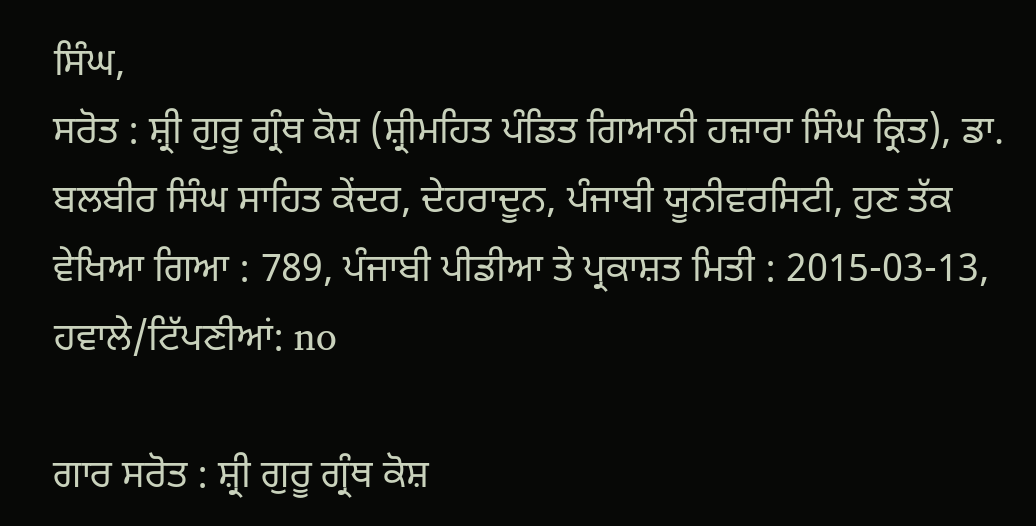ਸਿੰਘ,
ਸਰੋਤ : ਸ਼੍ਰੀ ਗੁਰੂ ਗ੍ਰੰਥ ਕੋਸ਼ (ਸ਼੍ਰੀਮਹਿਤ ਪੰਡਿਤ ਗਿਆਨੀ ਹਜ਼ਾਰਾ ਸਿੰਘ ਕ੍ਰਿਤ), ਡਾ. ਬਲਬੀਰ ਸਿੰਘ ਸਾਹਿਤ ਕੇਂਦਰ, ਦੇਹਰਾਦੂਨ, ਪੰਜਾਬੀ ਯੂਨੀਵਰਸਿਟੀ, ਹੁਣ ਤੱਕ ਵੇਖਿਆ ਗਿਆ : 789, ਪੰਜਾਬੀ ਪੀਡੀਆ ਤੇ ਪ੍ਰਕਾਸ਼ਤ ਮਿਤੀ : 2015-03-13, ਹਵਾਲੇ/ਟਿੱਪਣੀਆਂ: no

ਗਾਰ ਸਰੋਤ : ਸ਼੍ਰੀ ਗੁਰੂ ਗ੍ਰੰਥ ਕੋਸ਼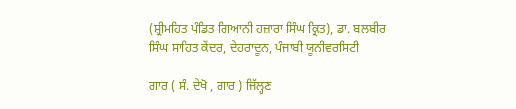(ਸ਼੍ਰੀਮਹਿਤ ਪੰਡਿਤ ਗਿਆਨੀ ਹਜ਼ਾਰਾ ਸਿੰਘ ਕ੍ਰਿਤ), ਡਾ. ਬਲਬੀਰ ਸਿੰਘ ਸਾਹਿਤ ਕੇਂਦਰ, ਦੇਹਰਾਦੂਨ, ਪੰਜਾਬੀ ਯੂਨੀਵਰਸਿਟੀ

ਗਾਰ ( ਸੰ. ਦੇਖੋ , ਗਾਰ ) ਜਿੱਲ੍ਹਣ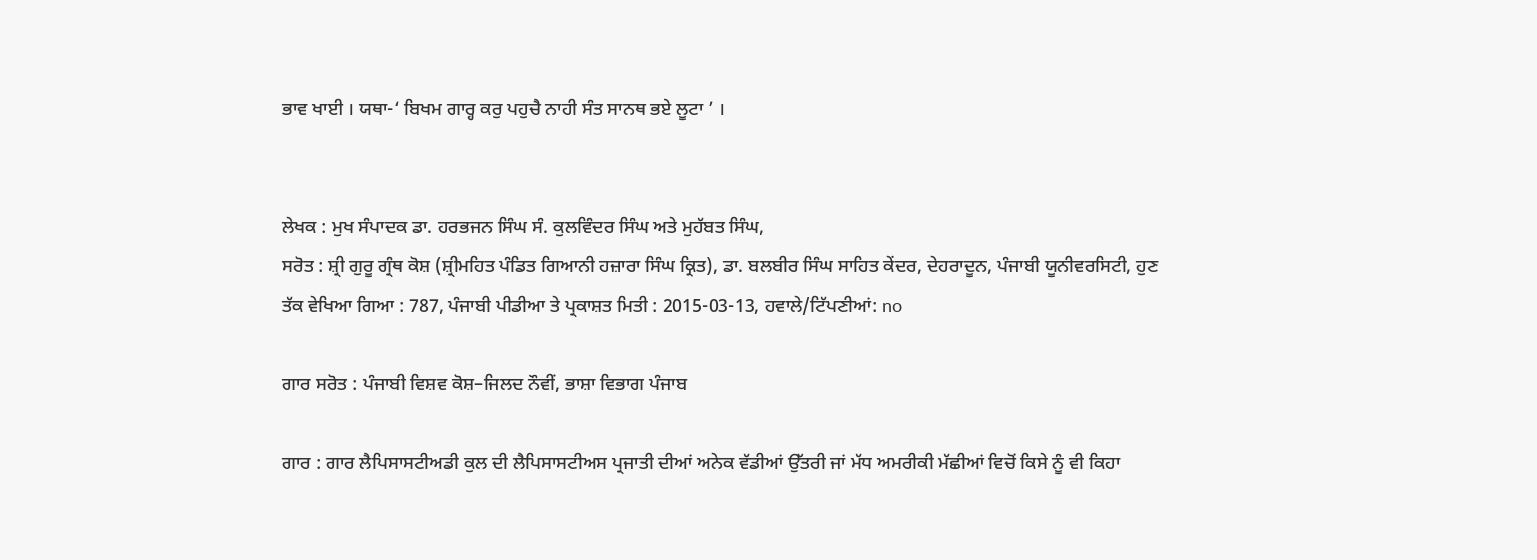ਭਾਵ ਖਾਈ । ਯਥਾ-‘ ਬਿਖਮ ਗਾਰ੍ਹ ਕਰੁ ਪਹੁਚੈ ਨਾਹੀ ਸੰਤ ਸਾਨਥ ਭਏ ਲੂਟਾ ’ ।


ਲੇਖਕ : ਮੁਖ ਸੰਪਾਦਕ ਡਾ. ਹਰਭਜਨ ਸਿੰਘ ਸੰ. ਕੁਲਵਿੰਦਰ ਸਿੰਘ ਅਤੇ ਮੁਹੱਬਤ ਸਿੰਘ,
ਸਰੋਤ : ਸ਼੍ਰੀ ਗੁਰੂ ਗ੍ਰੰਥ ਕੋਸ਼ (ਸ਼੍ਰੀਮਹਿਤ ਪੰਡਿਤ ਗਿਆਨੀ ਹਜ਼ਾਰਾ ਸਿੰਘ ਕ੍ਰਿਤ), ਡਾ. ਬਲਬੀਰ ਸਿੰਘ ਸਾਹਿਤ ਕੇਂਦਰ, ਦੇਹਰਾਦੂਨ, ਪੰਜਾਬੀ ਯੂਨੀਵਰਸਿਟੀ, ਹੁਣ ਤੱਕ ਵੇਖਿਆ ਗਿਆ : 787, ਪੰਜਾਬੀ ਪੀਡੀਆ ਤੇ ਪ੍ਰਕਾਸ਼ਤ ਮਿਤੀ : 2015-03-13, ਹਵਾਲੇ/ਟਿੱਪਣੀਆਂ: no

ਗਾਰ ਸਰੋਤ : ਪੰਜਾਬੀ ਵਿਸ਼ਵ ਕੋਸ਼–ਜਿਲਦ ਨੌਵੀਂ, ਭਾਸ਼ਾ ਵਿਭਾਗ ਪੰਜਾਬ

ਗਾਰ : ਗਾਰ ਲੈਪਿਸਾਸਟੀਅਡੀ ਕੁਲ ਦੀ ਲੈਪਿਸਾਸਟੀਅਸ ਪ੍ਰਜਾਤੀ ਦੀਆਂ ਅਨੇਕ ਵੱਡੀਆਂ ਉੱਤਰੀ ਜਾਂ ਮੱਧ ਅਮਰੀਕੀ ਮੱਛੀਆਂ ਵਿਚੋਂ ਕਿਸੇ ਨੂੰ ਵੀ ਕਿਹਾ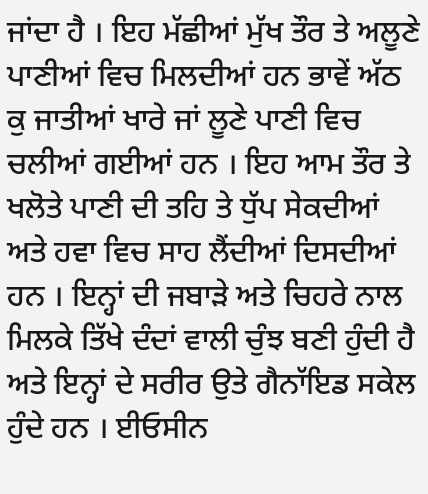ਜਾਂਦਾ ਹੈ । ਇਹ ਮੱਛੀਆਂ ਮੁੱਖ ਤੌਰ ਤੇ ਅਲੂਣੇ ਪਾਣੀਆਂ ਵਿਚ ਮਿਲਦੀਆਂ ਹਨ ਭਾਵੇਂ ਅੱਠ ਕੁ ਜਾਤੀਆਂ ਖਾਰੇ ਜਾਂ ਲੂਣੇ ਪਾਣੀ ਵਿਚ ਚਲੀਆਂ ਗਈਆਂ ਹਨ । ਇਹ ਆਮ ਤੌਰ ਤੇ ਖਲੋਤੇ ਪਾਣੀ ਦੀ ਤਹਿ ਤੇ ਧੁੱਪ ਸੇਕਦੀਆਂ ਅਤੇ ਹਵਾ ਵਿਚ ਸਾਹ ਲੈਂਦੀਆਂ ਦਿਸਦੀਆਂ ਹਨ । ਇਨ੍ਹਾਂ ਦੀ ਜਬਾੜੇ ਅਤੇ ਚਿਹਰੇ ਨਾਲ ਮਿਲਕੇ ਤਿੱਖੇ ਦੰਦਾਂ ਵਾਲੀ ਚੁੰਝ ਬਣੀ ਹੁੰਦੀ ਹੈ ਅਤੇ ਇਨ੍ਹਾਂ ਦੇ ਸਰੀਰ ਉਤੇ ਗੈਨਾੱਇਡ ਸਕੇਲ ਹੁੰਦੇ ਹਨ । ਈਓਸੀਨ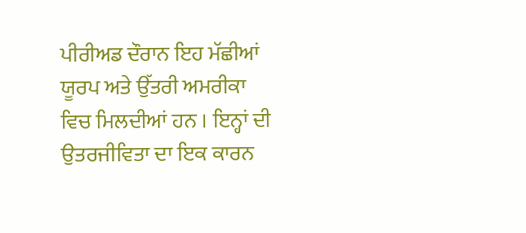ਪੀਰੀਅਡ ਦੌਰਾਨ ਇਹ ਮੱਛੀਆਂ ਯੂਰਪ ਅਤੇ ਉੱਤਰੀ ਅਮਰੀਕਾ ਵਿਚ ਮਿਲਦੀਆਂ ਹਨ । ਇਨ੍ਹਾਂ ਦੀ ਉਤਰਜੀਵਿਤਾ ਦਾ ਇਕ ਕਾਰਨ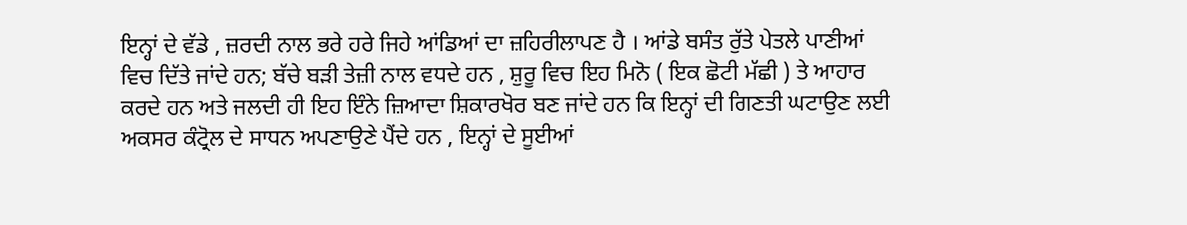ਇਨ੍ਹਾਂ ਦੇ ਵੱਡੇ , ਜ਼ਰਦੀ ਨਾਲ ਭਰੇ ਹਰੇ ਜਿਹੇ ਆਂਡਿਆਂ ਦਾ ਜ਼ਹਿਰੀਲਾਪਣ ਹੈ । ਆਂਡੇ ਬਸੰਤ ਰੁੱਤੇ ਪੇਤਲੇ ਪਾਣੀਆਂ ਵਿਚ ਦਿੱਤੇ ਜਾਂਦੇ ਹਨ; ਬੱਚੇ ਬੜੀ ਤੇਜ਼ੀ ਨਾਲ ਵਧਦੇ ਹਨ , ਸ਼ੁਰੂ ਵਿਚ ਇਹ ਮਿਨੋ ( ਇਕ ਛੋਟੀ ਮੱਛੀ ) ਤੇ ਆਹਾਰ ਕਰਦੇ ਹਨ ਅਤੇ ਜਲਦੀ ਹੀ ਇਹ ਇੰਨੇ ਜ਼ਿਆਦਾ ਸ਼ਿਕਾਰਖੋਰ ਬਣ ਜਾਂਦੇ ਹਨ ਕਿ ਇਨ੍ਹਾਂ ਦੀ ਗਿਣਤੀ ਘਟਾਉਣ ਲਈ ਅਕਸਰ ਕੰਟ੍ਰੋਲ ਦੇ ਸਾਧਨ ਅਪਣਾਉਣੇ ਪੈਂਦੇ ਹਨ , ਇਨ੍ਹਾਂ ਦੇ ਸੂਈਆਂ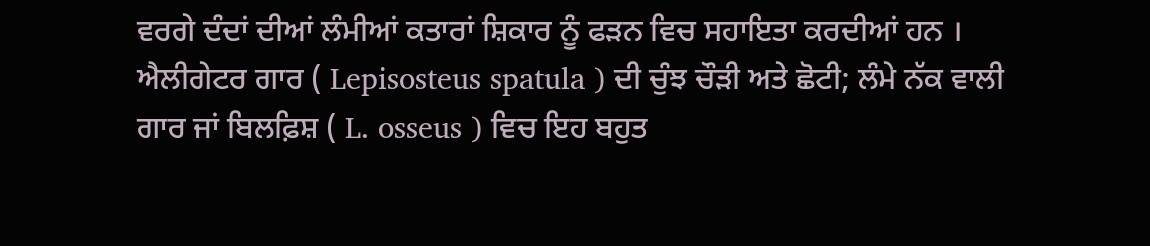ਵਰਗੇ ਦੰਦਾਂ ਦੀਆਂ ਲੰਮੀਆਂ ਕਤਾਰਾਂ ਸ਼ਿਕਾਰ ਨੂੰ ਫੜਨ ਵਿਚ ਸਹਾਇਤਾ ਕਰਦੀਆਂ ਹਨ । ਐਲੀਗੇਟਰ ਗਾਰ ( Lepisosteus spatula ) ਦੀ ਚੁੰਝ ਚੌੜੀ ਅਤੇ ਛੋਟੀ; ਲੰਮੇ ਨੱਕ ਵਾਲੀ ਗਾਰ ਜਾਂ ਬਿਲਫ਼ਿਸ਼ ( L. osseus ) ਵਿਚ ਇਹ ਬਹੁਤ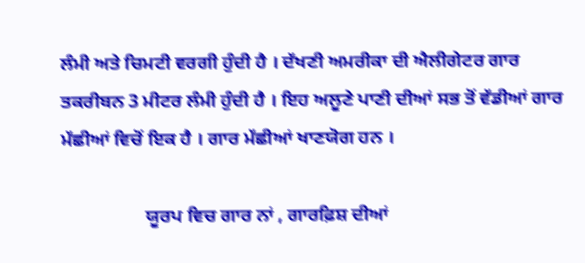ਲੰਮੀ ਅਤੇ ਚਿਮਟੀ ਵਰਗੀ ਹੁੰਦੀ ਹੈ । ਦੱਖਣੀ ਅਮਰੀਕਾ ਦੀ ਐਲੀਗੇਟਰ ਗਾਰ ਤਕਰੀਬਨ 3 ਮੀਟਰ ਲੰਮੀ ਹੁੰਦੀ ਹੈ । ਇਹ ਅਲੂਣੇ ਪਾਣੀ ਦੀਆਂ ਸਭ ਤੋਂ ਵੱਡੀਆਂ ਗਾਰ ਮੱਛੀਆਂ ਵਿਚੋਂ ਇਕ ਹੈ । ਗਾਰ ਮੱਛੀਆਂ ਖਾਣਯੋਗ ਹਨ ।

                  ਯੂਰਪ ਵਿਚ ਗਾਰ ਨਾਂ , ਗਾਰਫ਼ਿਸ਼ ਦੀਆਂ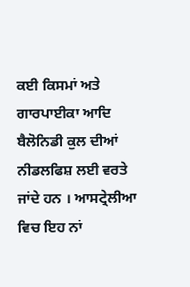ਕਈ ਕਿਸਮਾਂ ਅਤੇ ਗਾਰਪਾਈਕਾ ਆਦਿ ਬੈਲੋਨਿਡੀ ਕੁਲ ਦੀਆਂ ਨੀਡਲਫਿਸ਼ ਲਈ ਵਰਤੇ ਜਾਂਦੇ ਹਨ । ਆਸਟ੍ਰੇਲੀਆ ਵਿਚ ਇਹ ਨਾਂ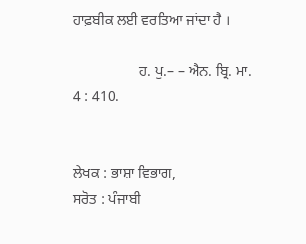ਹਾਫ਼ਬੀਕ ਲਈ ਵਰਤਿਆ ਜਾਂਦਾ ਹੈ ।

                  ਹ. ਪੁ.– – ਐਨ. ਬ੍ਰਿ. ਮਾ. 4 : 410.


ਲੇਖਕ : ਭਾਸ਼ਾ ਵਿਭਾਗ,
ਸਰੋਤ : ਪੰਜਾਬੀ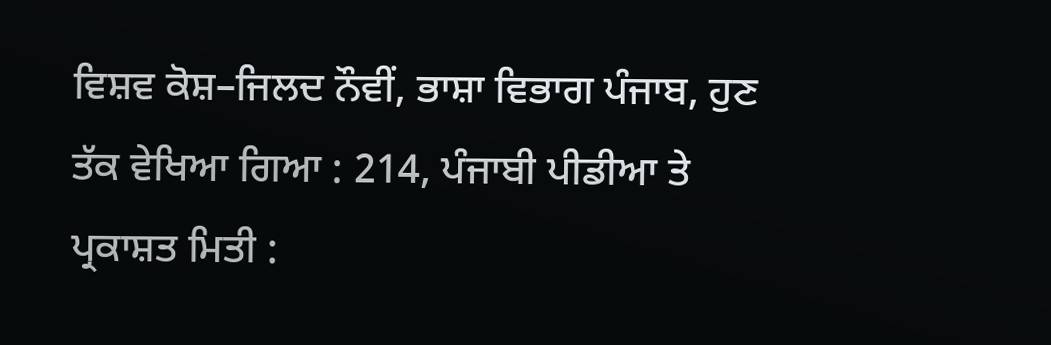ਵਿਸ਼ਵ ਕੋਸ਼–ਜਿਲਦ ਨੌਵੀਂ, ਭਾਸ਼ਾ ਵਿਭਾਗ ਪੰਜਾਬ, ਹੁਣ ਤੱਕ ਵੇਖਿਆ ਗਿਆ : 214, ਪੰਜਾਬੀ ਪੀਡੀਆ ਤੇ ਪ੍ਰਕਾਸ਼ਤ ਮਿਤੀ :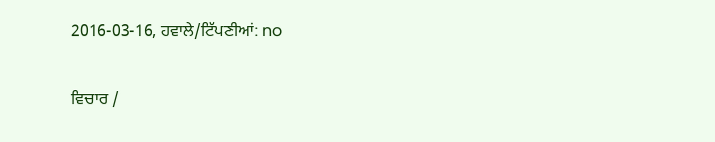2016-03-16, ਹਵਾਲੇ/ਟਿੱਪਣੀਆਂ: no

ਵਿਚਾਰ /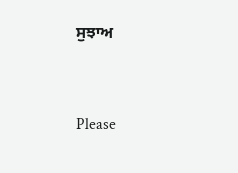ਸੁਝਾਅ



Please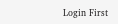Login First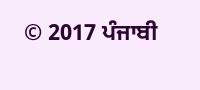© 2017 ਪੰਜਾਬੀ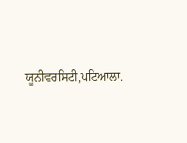ਯੂਨੀਵਰਸਿਟੀ,ਪਟਿਆਲਾ.